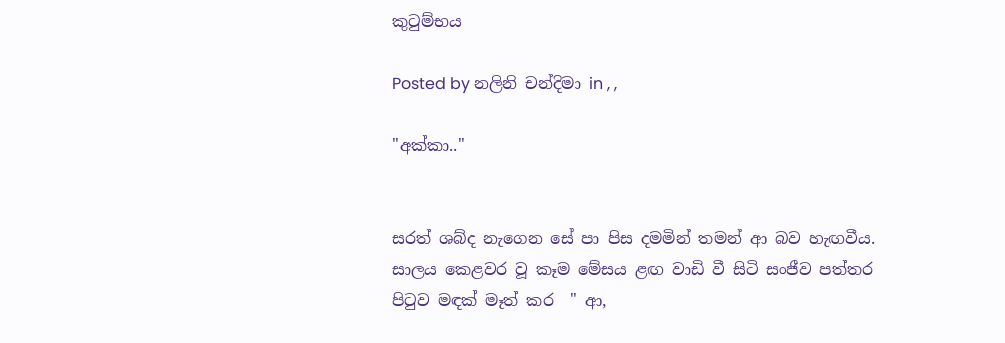කුටුම්භය

Posted by නලිනි චන්දිමා in , ,

"අක්කා.."


සරත් ශබ්ද නැගෙන සේ පා පිස දමමින් තමන් ආ බව හැඟවීය. සාලය කෙළවර වූ කෑම මේසය ළඟ වාඩි වී සිටි සංජීව පත්තර පිටුව මඳක් මෑත් කර  " ආ,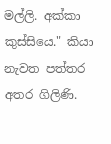මල්ලි. අක්කා කුස්සියෙ." කියා නැවත පත්තර අතර ගිලිණි.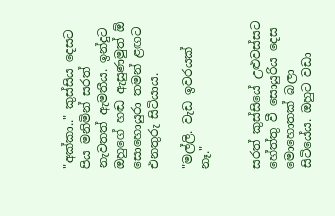"අක්කා.." කුස්සිය දෙසට පිය මනිමින් සරත් නැවතත් ඇමතීය. ඉන්දුට ඔහුගේ හඬ ඇසුණමුත් ඕ සොහොයුරා තමන් ළඟට එනතුරු සිටියාය.

"මල්ලි. වැඩ ඉවරයක් නෑ."


සරත් කුස්සියේ උළුවස්සට හේත්තු වී සොයුරිය දෙස මොහොතක් බලා සිටියේය. ඔහුට වඩා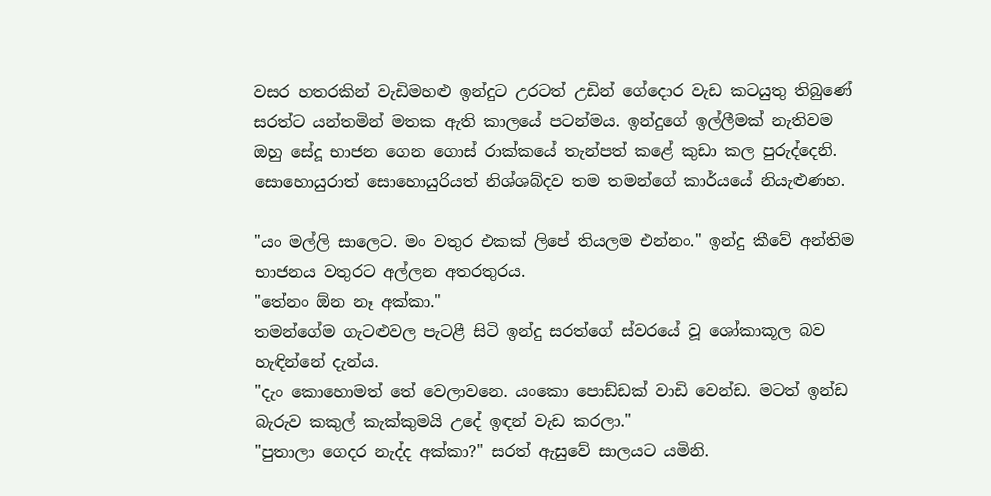වසර හතරකින් වැඩිමහළු ඉන්දුට උරටත් උඩින් ගේදොර වැඩ කටයුතු තිබුණේ සරත්ට යන්තමින් මතක ඇති කාලයේ පටන්මය. ඉන්දුගේ ඉල්ලීමක් නැතිවම ඔහු සේදූ භාජන ගෙන ගොස් රාක්කයේ තැන්පත් කළේ කුඩා කල පුරුද්දෙනි. සොහොයුරාත් සොහොයුරියත් නිශ්ශබ්දව තම තමන්ගේ කාර්යයේ නියැළුණහ.

"යං මල්ලි සාලෙට. මං වතුර එකක් ලිපේ තියලම එන්නං." ඉන්දු කීවේ අන්තිම භාජනය වතුරට අල්ලන අතරතුරය.
"තේනං ඕන නෑ අක්කා."
තමන්ගේම ගැටළුවල පැටළී සිටි ඉන්දු සරත්ගේ ස්වරයේ වූ ශෝකාකූල බව හැඳින්නේ දැන්ය.
"දැං කොහොමත් තේ වෙලාවනෙ. යංකො පොඩ්ඩක් වාඩි වෙන්ඩ. මටත් ඉන්ඩ බැරුව කකුල් කැක්කුමයි උදේ ඉඳන් වැඩ කරලා."
"පුතාලා ගෙදර නැද්ද අක්කා?" සරත් ඇසුවේ සාලයට යමිනි.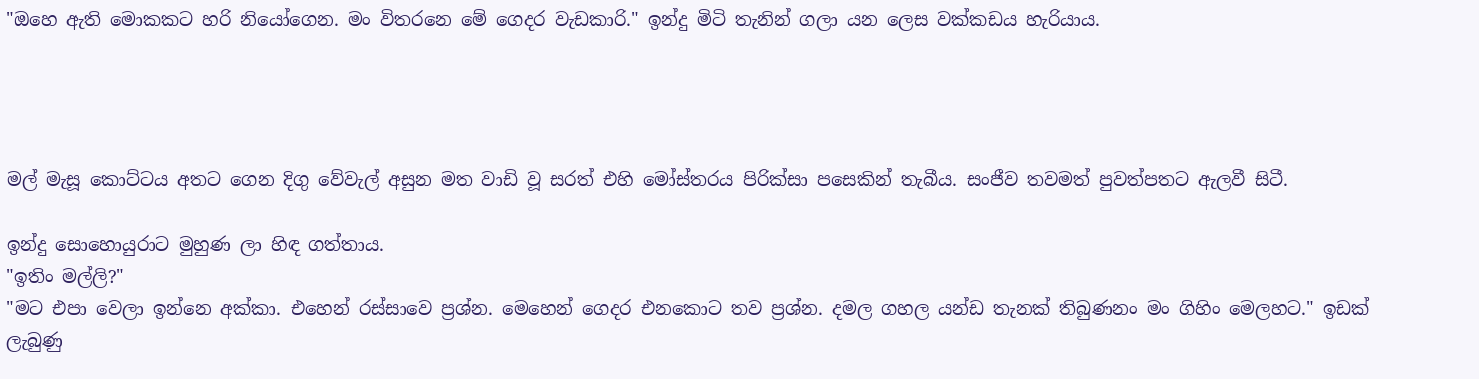"ඔහෙ ඇති මොකකට හරි නියෝගෙන. මං විතරනෙ මේ ගෙදර වැඩකාරි." ඉන්දු මිටි තැනින් ගලා යන ලෙස වක්කඩය හැරියාය.




මල් මැසූ කොට්ටය අතට ගෙන දිගු වේවැල් අසුන මත වාඩි වූ සරත් එහි මෝස්තරය පිරික්සා පසෙකින් තැබීය. සංජීව තවමත් පුවත්පතට ඇලවී සිටී.

ඉන්දු සොහොයුරාට මුහුණ ලා හිඳ ගත්තාය.
"ඉතිං මල්ලි?"
"මට එපා වෙලා ඉන්නෙ අක්කා. එහෙන් රස්සාවෙ ප්‍රශ්න. මෙහෙන් ගෙදර එනකොට තව ප්‍රශ්න. දමල ගහල යන්ඩ තැනක් තිබුණනං මං ගිහිං මෙලහට." ඉඩක් ලැබුණු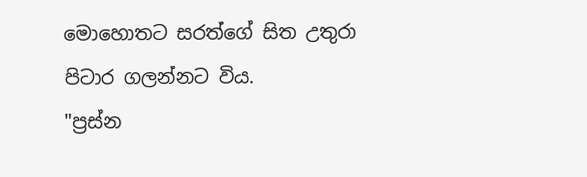මොහොතට සරත්ගේ සිත උතුරා පිටාර ගලන්නට විය.
"ප්‍රස්න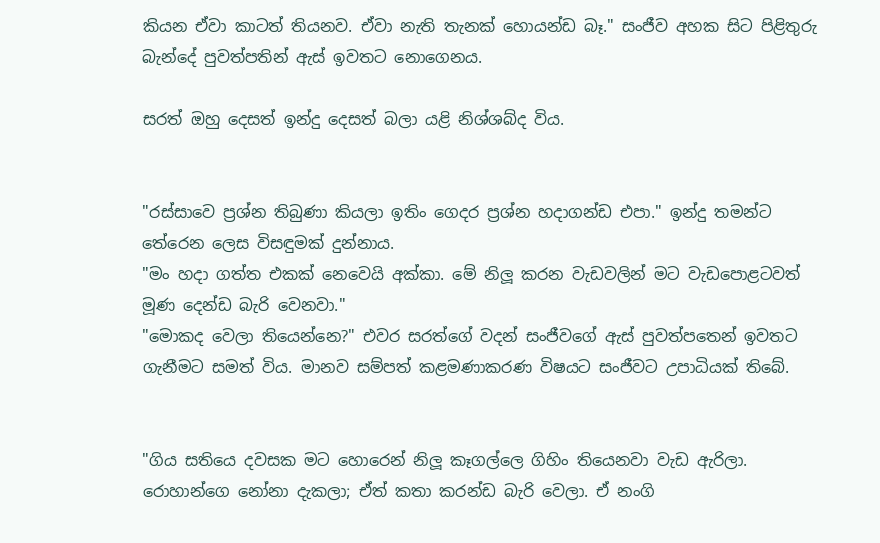කියන ඒවා කාටත් තියනව. ඒවා නැති තැනක් හොයන්ඩ බෑ." සංජීව අහක සිට පිළිතුරු බැන්දේ පුවත්පතින් ඇස් ඉවතට නොගෙනය.

සරත් ඔහු දෙසත් ඉන්දු දෙසත් බලා යළි නිශ්ශබ්ද විය.


"රස්සාවෙ ප්‍රශ්න තිබුණා කියලා ඉතිං ගෙදර ප්‍රශ්න හදාගන්ඩ එපා." ඉන්දු තමන්ට තේරෙන ලෙස විසඳුමක් දුන්නාය.
"මං හදා ගත්ත එකක් නෙවෙයි අක්කා. මේ නිලූ කරන වැඩවලින් මට වැඩපොළටවත් මූණ දෙන්ඩ බැරි වෙනවා."
"මොකද වෙලා තියෙන්නෙ?" එවර සරත්ගේ වදන් සංජීවගේ ඇස් පුවත්පතෙන් ඉවතට ගැනීමට සමත් විය. මානව සම්පත් කළමණාකරණ විෂයට සංජීවට උපාධියක් තිබේ.


"ගිය සතියෙ දවසක මට හොරෙන් නිලූ කෑගල්ලෙ ගිහිං තියෙනවා වැඩ ඇරිලා. රොහාන්ගෙ නෝනා දැකලා; ඒත් කතා කරන්ඩ බැරි වෙලා. ඒ නංගි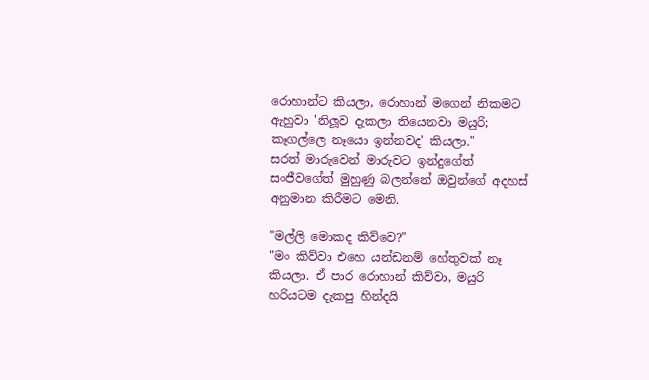රොහාන්ට කියලා, රොහාන් මගෙන් නිකමට ඇහුවා 'නිලූව දැකලා තියෙනවා මයුරි; කෑගල්ලෙ නෑයො ඉන්නවද' කියලා."
සරත් මාරුවෙන් මාරුවට ඉන්දුගේත් සංජීවගේත් මුහුණු බලන්නේ ඔවුන්ගේ අදහස් අනුමාන කිරීමට මෙනි.

"මල්ලි මොකද කිව්වෙ?"
"මං කිව්වා එහෙ යන්ඩනම් හේතුවක් නෑ කියලා. ඒ පාර රොහාන් කිව්වා, මයුරි හරියටම දැකපු හින්දයි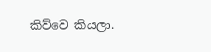කිව්වෙ කියලා.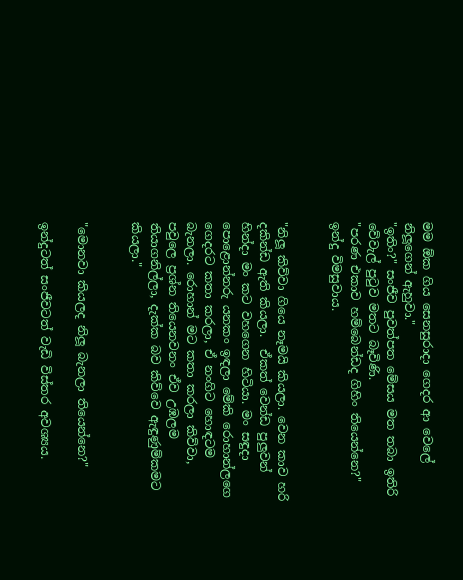මම ඕක ගිය සෙනසුරාදා ගෙදර ආ වෙලේ නිලූගෙන් ඇහුවා."
"ඉතිං?" සංජීව පුවත්පත මේසය මත තබා ඉතිරි වේවැල් පුටුව මතට බෑවිණි.
"පරණ එකාව හම්බෙන්ඩද ගිහිං තියෙන්නෙ?" ඉන්දු විමසුවාය.


"නිලූ කිව්වා ගියෙ නෑමයි කියලා. වෙන කාව හරි දකින්ඩ ඇති කියලා.  ඒකත් වෙන්ඩ පුලුවන් හින්දා මං කට වහගෙන හිටියා. මං සඳුදා පොළොන්නරු යනකං ඉඳලා මේකි රොහාන්ලගෙ ගෙදරට කතා කරලා, ඒ නංගිට හොඳටම බැනලා. රොහාන් මට කතා කරලා කිව්වා, පවුලෙ ප්‍රශ්න තියෙනවනං ඒව උඹලම තියාගනිල්ලා, දැක්ක බව කිව්වෙ ඇඳුණුම්කමට කියලා."


"මොනවා කියලද නිලූ බැනලා තියෙන්නෙ?"

ඉන්දුටත් සංජීවටත් වැඩි විස්තර අවශ්‍යය.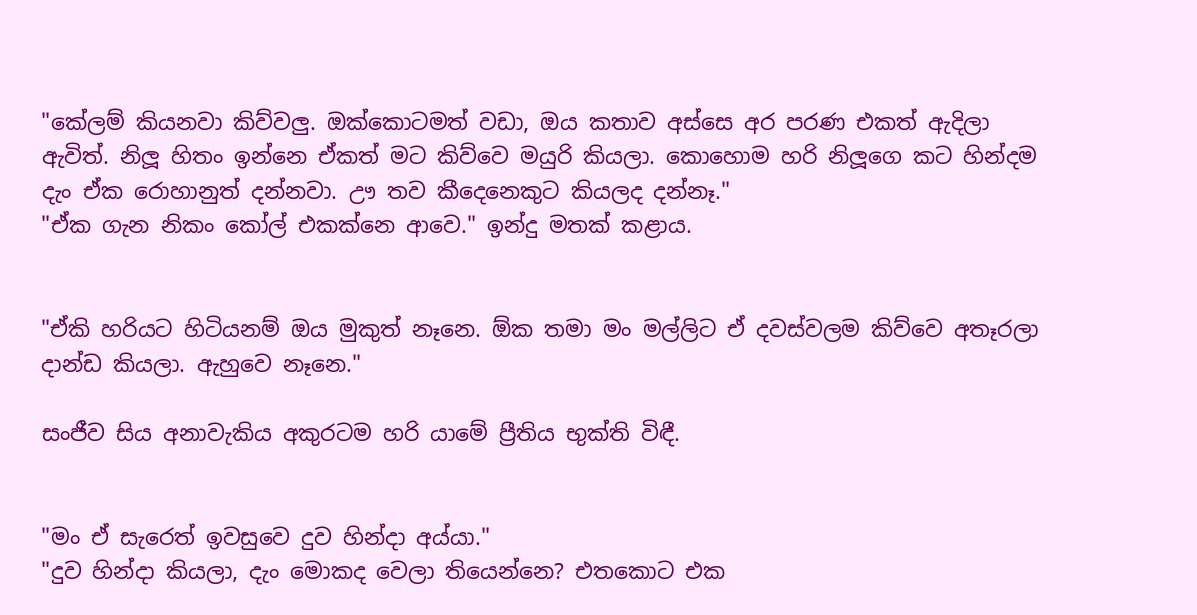"කේලම් කියනවා කිව්වලු. ඔක්කොටමත් වඩා, ඔය කතාව අස්සෙ අර පරණ එකත් ඇදිලා ඇවිත්. නිලූ හිතං ඉන්නෙ ඒකත් මට කිව්වෙ මයුරි කියලා. කොහොම හරි නිලූගෙ කට හින්දම දැං ඒක රොහානුත් දන්නවා. ඌ තව කීදෙනෙකුට කියලද දන්නෑ."
"ඒක ගැන නිකං කෝල් එකක්නෙ ආවෙ." ඉන්දු මතක් කළාය.


"ඒකි හරියට හිටියනම් ඔය මුකුත් නෑනෙ. ඕක තමා මං මල්ලිට ඒ දවස්වලම කිව්වෙ අතෑරලා දාන්ඩ කියලා. ඇහුවෙ නෑනෙ."

සංජීව සිය අනාවැකිය අකුරටම හරි යාමේ ප්‍රීතිය භුක්ති විඳී.


"මං ඒ සැරෙත් ඉවසුවෙ දුව හින්දා අය්යා."
"දුව හින්දා කියලා, දැං මොකද වෙලා තියෙන්නෙ? එතකොට එක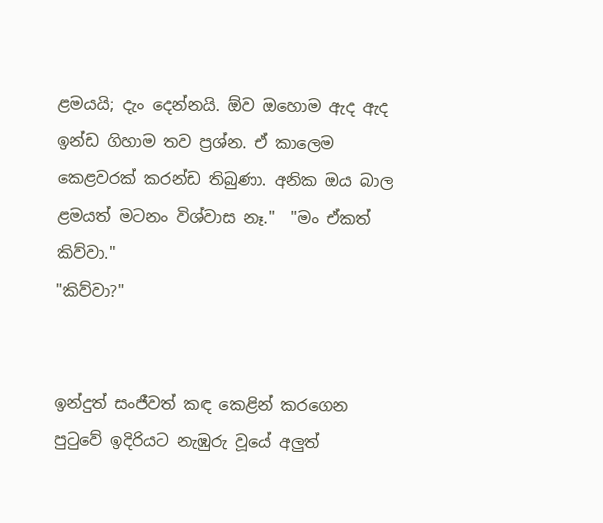ළමයයි; දැං දෙන්නයි. ඕව ඔහොම ඇද ඇද ඉන්ඩ ගිහාම තව ප්‍රශ්න. ඒ කාලෙම කෙළවරක් කරන්ඩ තිබුණා. අනික ඔය බාල ළමයත් මටනං විශ්වාස නෑ."  "මං ඒකත් කිව්වා."
"කිව්වා?"


ඉන්දුත් සංජීවත් කඳ කෙළින් කරගෙන පුටුවේ ඉදිරියට නැඹුරු වූයේ අලුත්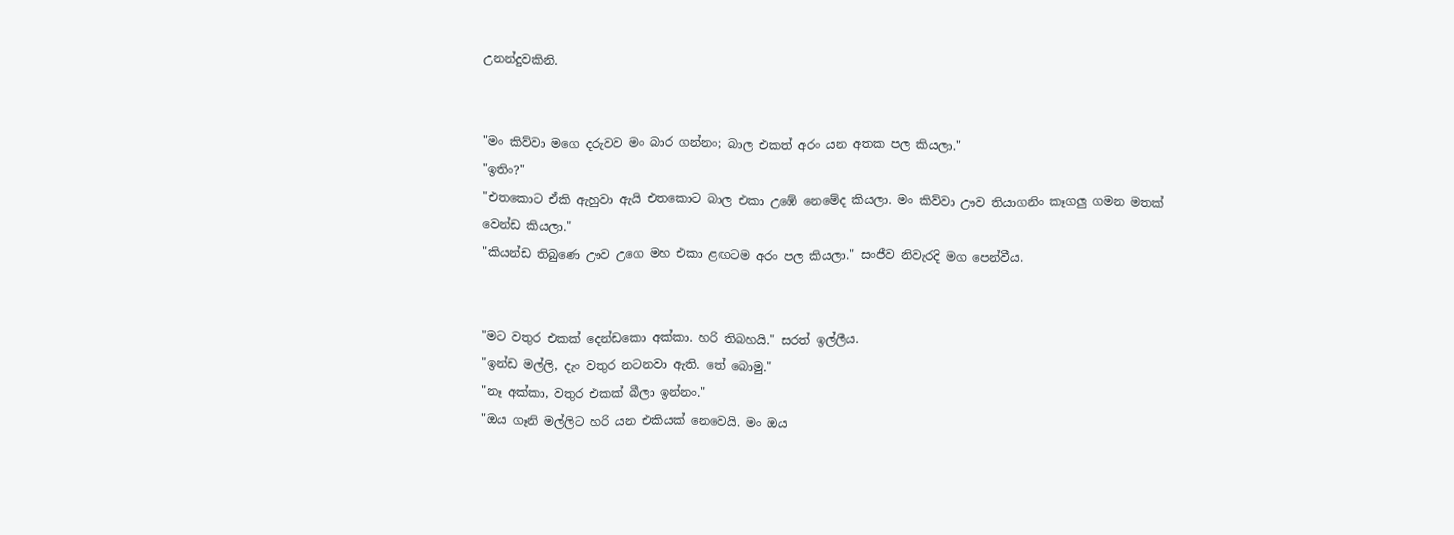උනන්දුවකිනි.


"මං කිව්වා මගෙ දරුවව මං බාර ගන්නං; බාල එකත් අරං යන අතක පල කියලා."
"ඉතිං?"
"එතකොට ඒකි ඇහුවා ඇයි එතකොට බාල එකා උඹේ නෙමේද කියලා. මං කිව්වා ඌව තියාගනිං කෑගලු ගමන මතක් වෙන්ඩ කියලා."
"කියන්ඩ තිබුණෙ ඌව උගෙ මහ එකා ළඟටම අරං පල කියලා." සංජීව නිවැරදි මග පෙන්වීය.


"මට වතුර එකක් දෙන්ඩකො අක්කා. හරි තිබහයි." සරත් ඉල්ලීය.
"ඉන්ඩ මල්ලි, දැං වතුර නටනවා ඇති. තේ බොමු."
"නෑ අක්කා, වතුර එකක් බීලා ඉන්නං."
"ඔය ගෑනි මල්ලිට හරි යන එකියක් නෙවෙයි. මං ඔය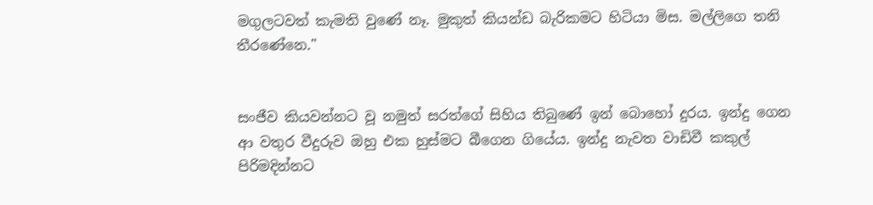මගුලටවත් කැමති වුණේ නෑ. මුකුත් කියන්ඩ බැරිකමට හිටියා මිස. මල්ලිගෙ තනි තීරණේනෙ."


සංජීව කියවන්නට වූ නමුත් සරත්ගේ සිහිය තිබුණේ ඉන් බොහෝ දුරය. ඉන්දු ගෙන ආ වතුර වීදුරුව ඔහු එක හුස්මට බීගෙන ගියේය. ඉන්දු නැවත වාඩිවී කකුල් පිරිමදින්නට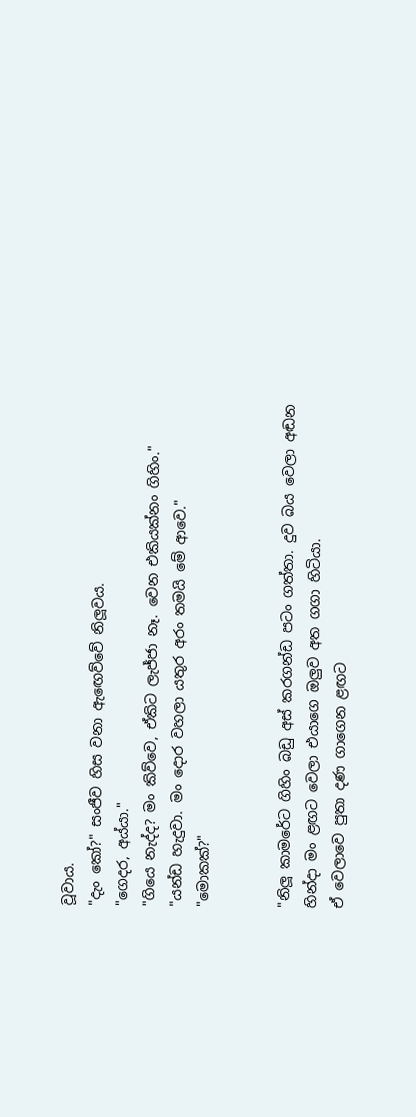වූවාය.
"දැං කෝ?" සංජීව හිස වනා ඇඟෙව්වේ නිලූවය.
"ගෙදර, අය්යා."
"ගියෙ නැද්ද? මං කිව්වෙ, ඒකිට ලැජ්ජා නෑ. වෙන එකියක්නං ගිහිං."
"යන්ඩ හැදුවා. මං දොර වහලා යතුර අරං තමයි මේ ආවෙ."
"මොකක්?"


"නිලූ කාමරේට ගිහිං බඩු අස් කරගන්ඩ පටං ගත්තා. දුව බය වෙලා අඬන හින්දා මං ළඟට වෙලා එයාගෙ ඔලුව අත ගගා හිටියා.
ඒ වෙලාවෙ පුතා දණ ගාගෙන ළඟට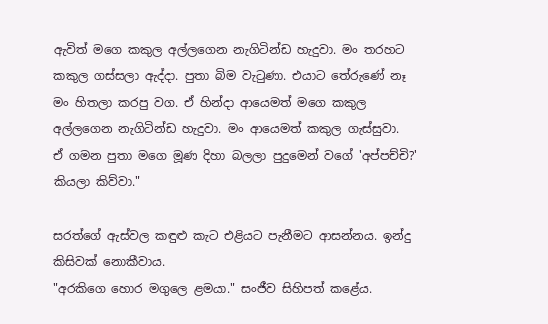ඇවිත් මගෙ කකුල අල්ලගෙන නැගිටින්ඩ හැදුවා. මං තරහට කකුල ගස්සලා ඇද්දා. පුතා බිම වැටුණා. එයාට තේරුණේ නෑ මං හිතලා කරපු වග. ඒ හින්දා ආයෙමත් මගෙ කකුල අල්ලගෙන නැගිටින්ඩ හැදුවා. මං ආයෙමත් කකුල ගැස්සුවා.
ඒ ගමන පුතා මගෙ මූණ දිහා බලලා පුදුමෙන් වගේ 'අප්පච්චි?' කියලා කිව්වා."

සරත්ගේ ඇස්වල කඳුළු කැට එළියට පැනීමට ආසන්නය. ඉන්දු කිසිවක් නොකීවාය.
"අරකිගෙ හොර මගුලෙ ළමයා." සංජීව සිහිපත් කළේය.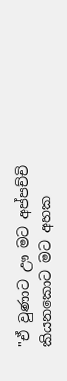"ඒ වුණාට ඌ මට අප්පච්චි කියනකොට මට අහක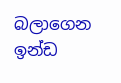බලාගෙන ඉන්ඩ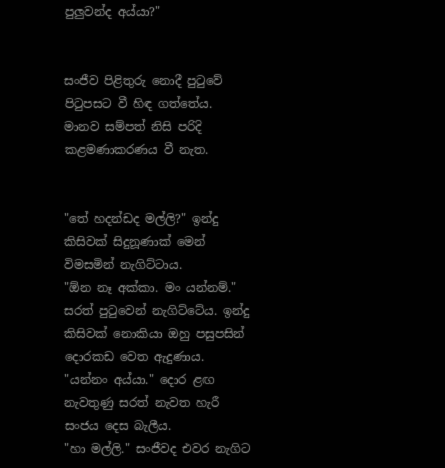පුලුවන්ද අය්යා?"


සංජීව පිළිතුරු නොදී පුටුවේ පිටුපසට වී හිඳ ගත්තේය. මානව සම්පත් නිසි පරිදි කළමණාකරණය වී නැත.


"තේ හදන්ඩද මල්ලි?" ඉන්දු කිසිවක් සිදුනූණාක් මෙන් විමසමින් නැගිට්ටාය.
"ඕන නෑ අක්කා. මං යන්නම්." සරත් පුටුවෙන් නැගිට්ටේය. ඉන්දු කිසිවක් නොකියා ඔහු පසුපසින් දොරකඩ වෙත ඇදුණාය.
"යන්නං අය්යා." දොර ළඟ නැවතුණු සරත් නැවත හැරී සංජය දෙස බැලීය.
"හා මල්ලි." සංජීවද එවර නැගිට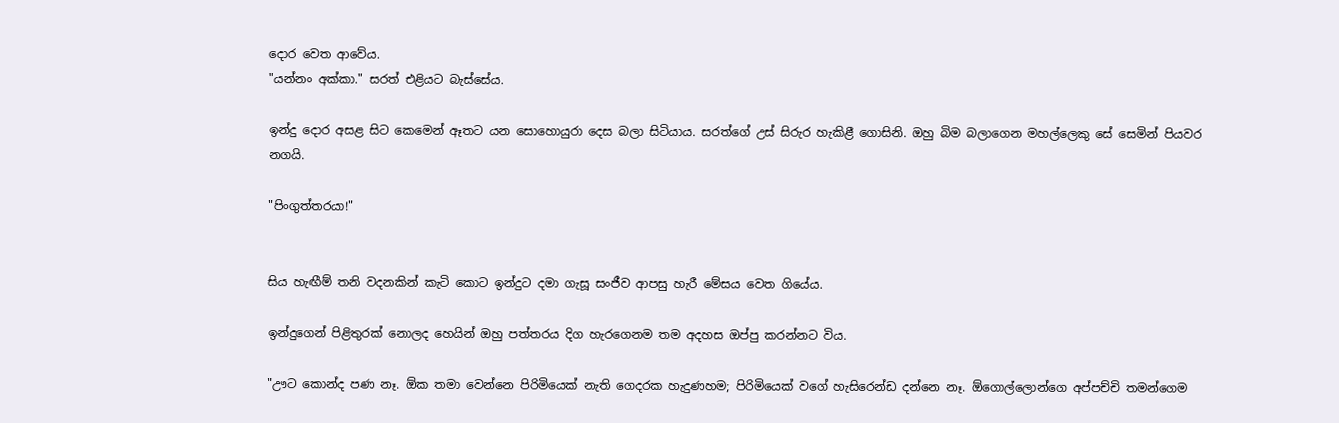දොර වෙත ආවේය.
"යන්නං අක්කා." සරත් එළියට බැස්සේය.

ඉන්දු දොර අසළ සිට කෙමෙන් ඈතට යන සොහොයුරා දෙස බලා සිටියාය. සරත්ගේ උස් සිරුර හැකිළී ගොසිනි. ඔහු බිම බලාගෙන මහල්ලෙකු සේ සෙමින් පියවර නගයි.

"පිංගුත්තරයා!"


සිය හැඟීම් තනි වදනකින් කැටි කොට ඉන්දුට දමා ගැසූ සංජීව ආපසු හැරී මේසය වෙත ගියේය.

ඉන්දුගෙන් පිළිතුරක් නොලද හෙයින් ඔහු පත්තරය දිග හැරගෙනම තම අදහස ඔප්පු කරන්නට විය.

"ඌට කොන්ද පණ නෑ. ඕක තමා වෙන්නෙ පිරිමියෙක් නැති ගෙදරක හැදුණහම; පිරිමියෙක් වගේ හැසිරෙන්ඩ දන්නෙ නෑ. ඕගොල්ලොන්ගෙ අප්පච්චි තමන්ගෙම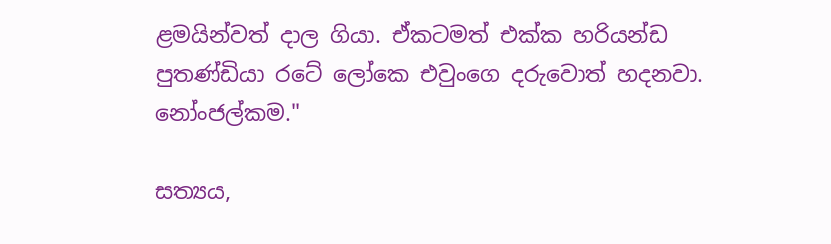ළමයින්වත් දාල ගියා. ඒකටමත් එක්ක හරියන්ඩ පුතණ්ඩියා රටේ ලෝකෙ එවුංගෙ දරුවොත් හදනවා. නෝංජල්කම."

සත්‍යය,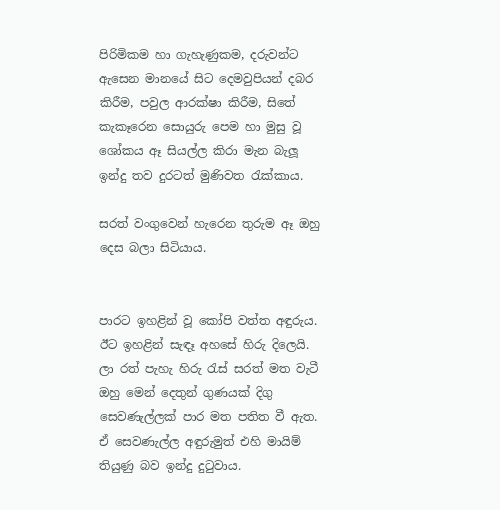පිරිමිකම හා ගැහැණුකම, දරුවන්ට ඇසෙන මානයේ සිට දෙමවුපියන් දබර කිරීම, පවුල ආරක්ෂා කිරීම, සිතේ කැකෑරෙන සොයුරු පෙම හා මුසු වූ ශෝකය ඈ සියල්ල කිරා මැන බැලූ ඉන්දු තව දුරටත් මුණිවත රැක්කාය.

සරත් වංගුවෙන් හැරෙන තුරුම ඈ ඔහු දෙස බලා සිටියාය.


පාරට ඉහළින් වූ කෝපි වත්ත අඳුරුය. ඊට ඉහළින් සැඳෑ අහසේ හිරු දිලෙයි. ලා රත් පැහැ හිරු රැස් සරත් මත වැටී ඔහු මෙන් දෙතුන් ගුණයක් දිගු සෙවණැල්ලක් පාර මත පතිත වී ඇත. ඒ සෙවණැල්ල අඳුරුමුත් එහි මායිම් තියුණු බව ඉන්දු දුටුවාය.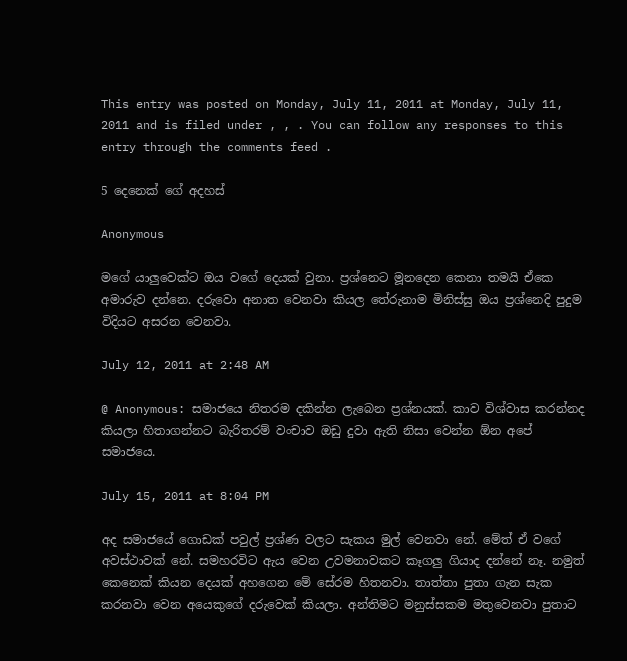This entry was posted on Monday, July 11, 2011 at Monday, July 11, 2011 and is filed under , , . You can follow any responses to this entry through the comments feed .

5 දෙනෙක් ගේ අදහස්

Anonymous

මගේ යාලුවෙක්ට ඔය වගේ දෙයක් වුනා. ප්‍රශ්නෙට මූනදෙන කෙනා තමයි ඒකෙ අමාරුව දන්නෙ. දරුවො අනාත වෙනවා කියල තේරුනාම මිනිස්සු ඔය ප්‍රශ්නෙදි පුදුම විදියට අසරන වෙනවා.

July 12, 2011 at 2:48 AM

@ Anonymous: සමාජයෙ නිතරම දකින්න ලැබෙන ප්‍රශ්නයක්. කාව විශ්වාස කරන්නද කියලා හිතාගන්නට බැරිතරම් වංචාව ඔඩු දුවා ඇති නිසා වෙන්න ඕන අපේ සමාජයෙ.

July 15, 2011 at 8:04 PM

අද සමාජයේ ගොඩක් පවුල් ප්‍රශ්ණ වලට සැකය මුල් වෙනවා නේ. මේත් ඒ වගේ අවස්ථාවක් නේ. සමහරවිට ඇය වෙන උවමනාවකට කෑගලු ගියාද දන්නේ නෑ. නමුත් කෙනෙක් කියන දෙයක් අහගෙන මේ සේරම හිතනවා. තාත්තා පුතා ගැන සැක කරනවා වෙන අයෙකුගේ දරුවෙක් කියලා. අන්තිමට මනුස්සකම මතුවෙනවා පුතාට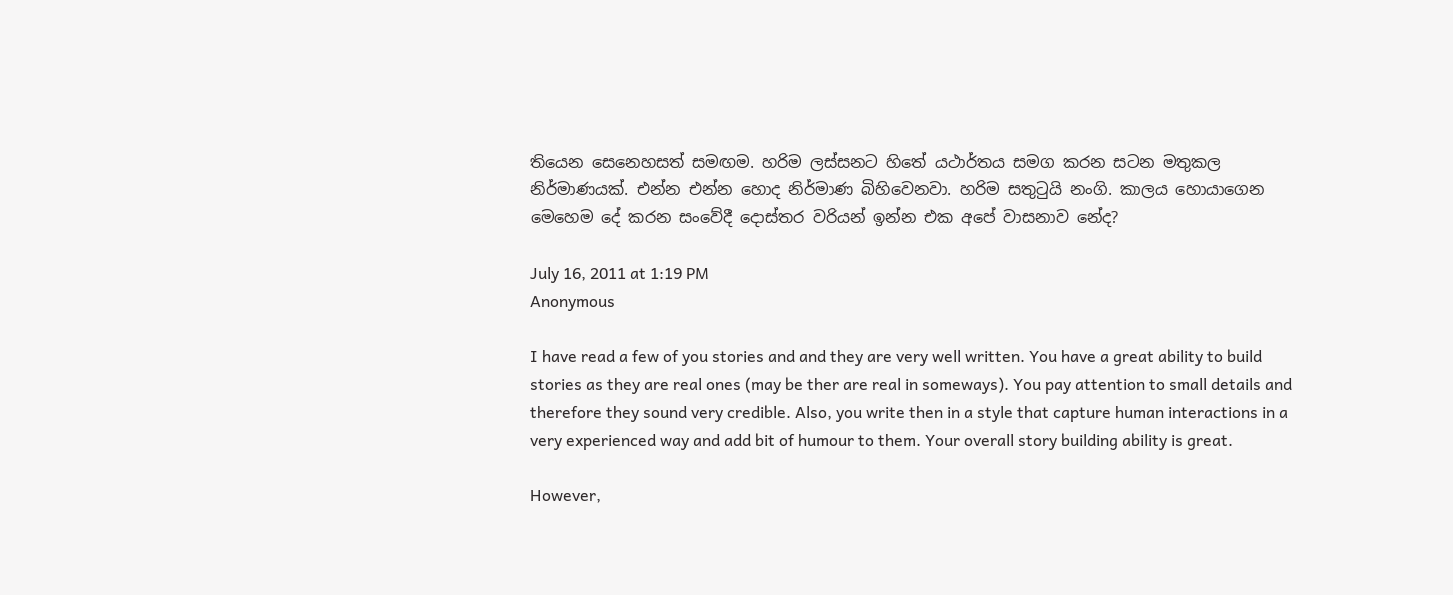තියෙන සෙනෙහසත් සමඟම. හරිම ලස්සනට හිතේ යථාර්තය සමග කරන සටන මතුකල නිර්මාණයක්. එන්න එන්න හොද නිර්මාණ බිහිවෙනවා. හරිම සතුටුයි නංගි. කාලය හොයාගෙන මෙහෙම දේ කරන සංවේදී දොස්තර වරියන් ඉන්න එක අපේ වාසනාව නේද?

July 16, 2011 at 1:19 PM
Anonymous

I have read a few of you stories and and they are very well written. You have a great ability to build stories as they are real ones (may be ther are real in someways). You pay attention to small details and therefore they sound very credible. Also, you write then in a style that capture human interactions in a very experienced way and add bit of humour to them. Your overall story building ability is great.

However,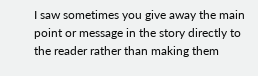I saw sometimes you give away the main point or message in the story directly to the reader rather than making them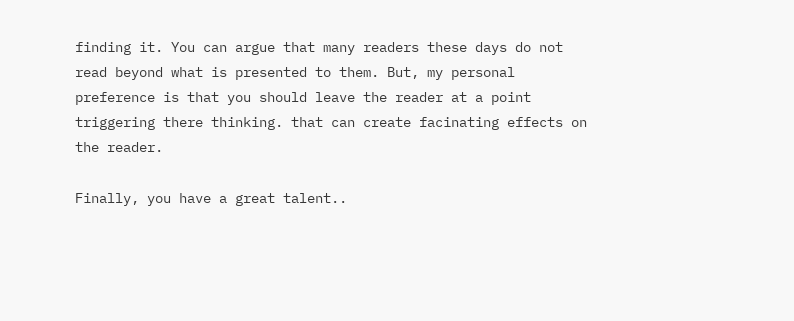finding it. You can argue that many readers these days do not read beyond what is presented to them. But, my personal preference is that you should leave the reader at a point triggering there thinking. that can create facinating effects on the reader.

Finally, you have a great talent..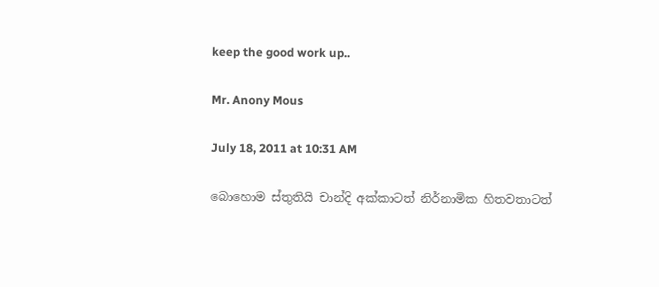keep the good work up..

Mr. Anony Mous

July 18, 2011 at 10:31 AM

බොහොම ස්තුතියි චාන්දි අක්කාටත් නිර්නාමික හිතවතාටත්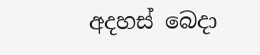අදහස් බෙදා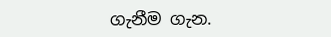ගැනීම ගැන.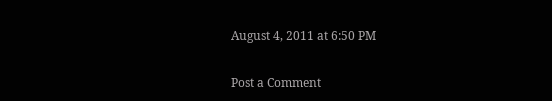August 4, 2011 at 6:50 PM

Post a Comment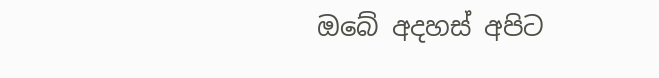ඔබේ අදහස් අපිට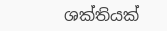ශක්තියක්